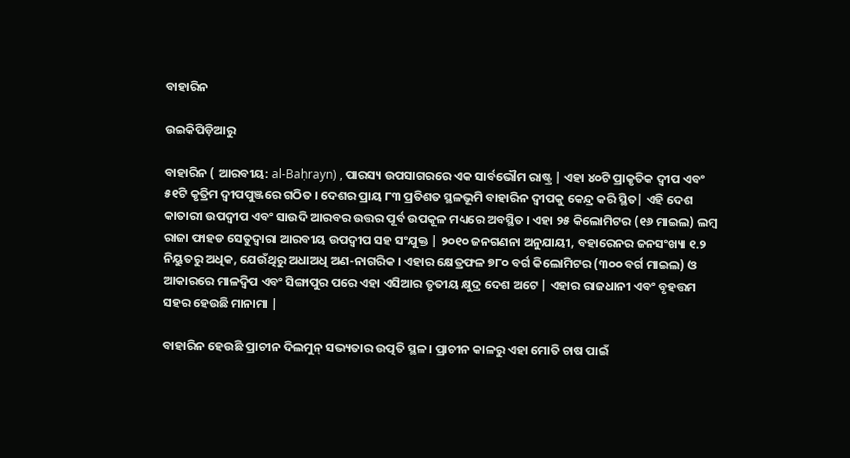ବାହାରିନ

ଉଇକିପିଡ଼ିଆ‌ରୁ

ବାହାରିନ ( ଆରବୀୟ: al-Baḥrayn) , ପାରସ୍ୟ ଉପସାଗରରେ ଏକ ସାର୍ବଭୌମ ରାଷ୍ଟ୍ର | ଏହା ୪୦ଟି ପ୍ରାକୃତିକ ଦ୍ୱୀପ ଏବଂ ୫୧ଟି କୃତ୍ରିମ ଦ୍ୱୀପପୁଞ୍ଜରେ ଗଠିତ । ଦେଶର ପ୍ରାୟ ୮୩ ପ୍ରତିଶତ ସ୍ଥଳଭୂମି ବାହାରିନ ଦ୍ୱୀପକୁ କେନ୍ଦ୍ର କରି ସ୍ଥିତ| ଏହି ଦେଶ କାତାରୀ ଉପଦ୍ୱୀପ ଏବଂ ସାଉଦି ଆରବର ଉତ୍ତର ପୂର୍ବ ଉପକୂଳ ମଧ୍ୟରେ ଅବସ୍ଥିତ । ଏହା ୨୫ କିଲୋମିଟର (୧୬ ମାଇଲ) ଲମ୍ବ ରାଜା ଫାହଡ ସେତୁଦ୍ୱାରା ଆରବୀୟ ଉପଦ୍ୱୀପ ସହ ସଂଯୁକ୍ତ | ୨୦୧୦ ଜନଗଣନା ଅନୁଯାୟୀ, ବହାରେନର ଜନସଂଖ୍ୟା ୧.୨ ନିୟୁତରୁ ଅଧିକ, ଯେଉଁଥିରୁ ଅଧାଅଧି ଅଣ-ନାଗରିକ । ଏହାର କ୍ଷେତ୍ରଫଳ ୭୮୦ ବର୍ଗ କିଲୋମିଟର (୩୦୦ ବର୍ଗ ମାଇଲ) ଓ ଆକାରରେ ମାଳଦ୍ୱିପ ଏବଂ ସିଙ୍ଗାପୁର ପରେ ଏହା ଏସିଆର ତୃତୀୟ କ୍ଷୁଦ୍ର ଦେଶ ଅଟେ | ଏହାର ରାଜଧାନୀ ଏବଂ ବୃହତ୍ତମ ସହର ହେଉଛି ମାନାମା |

ବାହାରିନ ହେଉଛି ପ୍ରାଚୀନ ଦିଲମୁନ୍ ସଭ୍ୟତାର ଉତ୍ପତି ସ୍ଥଳ । ପ୍ରାଚୀନ କାଳରୁ ଏହା ମୋତି ଚାଷ ପାଇଁ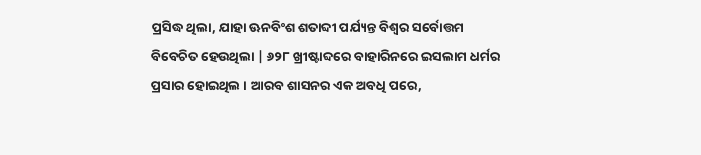ପ୍ରସିଦ୍ଧ ଥିଲା, ଯାହା ଊନବିଂଶ ଶତାବ୍ଦୀ ପର୍ଯ୍ୟନ୍ତ ବିଶ୍ୱର ସର୍ବୋତ୍ତମ ବିବେଚିତ ହେଉଥିଲା | ୬୨୮ ଖ୍ରୀଷ୍ଟାବ୍ଦରେ ବାହାରିନରେ ଇସଲାମ ଧର୍ମର ପ୍ରସାର ହୋଇଥିଲ । ଆରବ ଶାସନର ଏକ ଅବଧି ପରେ,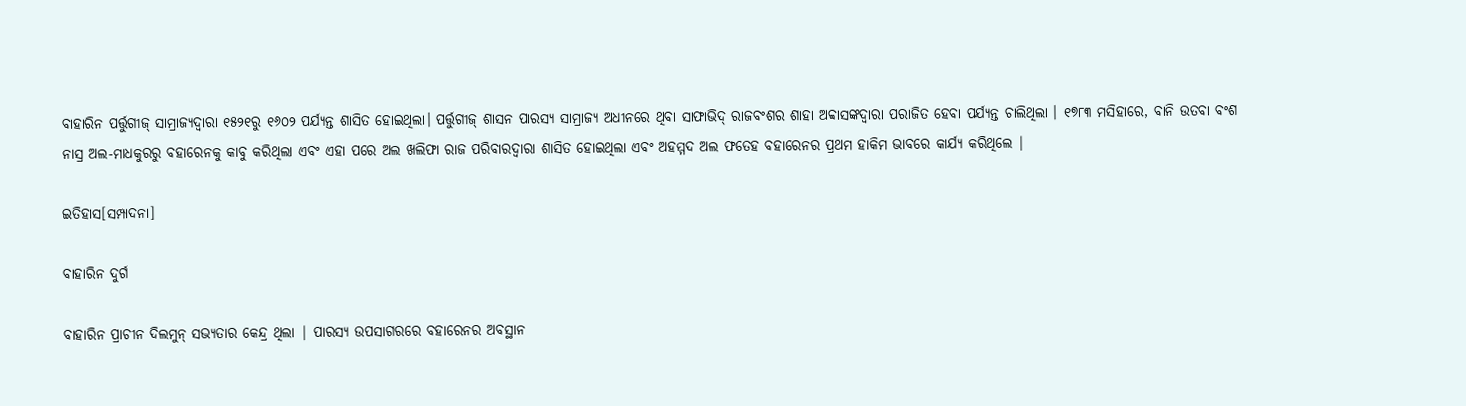ବାହାରିନ ପର୍ତ୍ତୁଗୀଜ୍ ସାମ୍ରାଜ୍ୟଦ୍ୱାରା ୧୫୨୧ରୁ ୧୬୦୨ ପର୍ଯ୍ୟନ୍ତ ଶାସିତ ହୋଇଥିଲା। ପର୍ତ୍ତୁଗୀଜ୍ ଶାସନ ପାରସ୍ୟ ସାମ୍ରାଜ୍ୟ ଅଧୀନରେ ଥିବା ସାଫାଭିଦ୍ ରାଜବଂଶର ଶାହା ଅବ୍ବାସଙ୍କଦ୍ୱାରା ପରାଜିତ ହେବା ପର୍ଯ୍ୟନ୍ତ ଚାଲିଥିଲା । ୧୭୮୩ ମସିହାରେ, ବାନି ଉତବା ବଂଶ ନାସ୍ର ଅଲ-ମାଧକୁରରୁ ବହାରେନକୁ କାବୁ କରିଥିଲା ଏବଂ ଏହା ପରେ ଅଲ ଖଲିଫା ରାଜ ପରିବାରଦ୍ୱାରା ଶାସିତ ହୋଇଥିଲା ଏବଂ ଅହମ୍ମଦ ଅଲ ଫତେହ ବହାରେନର ପ୍ରଥମ ହାକିମ ଭାବରେ କାର୍ଯ୍ୟ କରିଥିଲେ |

ଇତିହାସ[ସମ୍ପାଦନା]

ବାହାରିନ ଦୁର୍ଗ

ବାହାରିନ ପ୍ରାଚୀନ ଦିଲମୁନ୍ ସଭ୍ୟତାର କେନ୍ଦ୍ର ଥିଲା | ପାରସ୍ୟ ଉପସାଗରରେ ବହାରେନର ଅବସ୍ଥାନ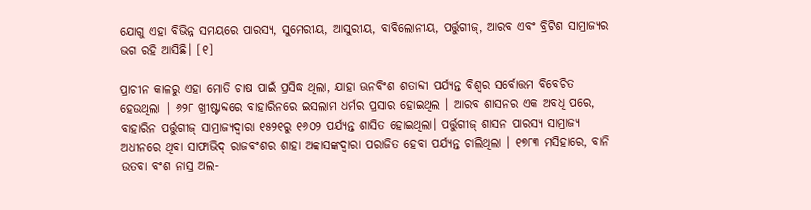ଯୋଗୁ ଏହା ବିଭିନ୍ନ ସମୟରେ ପାରସ୍ୟ, ସୁମେରୀୟ, ଆସୁରୀୟ, ବାବିଲୋନୀୟ, ପର୍ତ୍ତୁଗୀଜ୍, ଆରବ ଏବଂ ବ୍ରିଟିଶ ସାମ୍ରାଜ୍ୟର ଭଗ ରହି ଆସିଛି। [୧]

ପ୍ରାଚୀନ କାଳରୁ ଏହା ମୋତି ଚାଷ ପାଇଁ ପ୍ରସିଦ୍ଧ ଥିଲା, ଯାହା ଊନବିଂଶ ଶତାବ୍ଦୀ ପର୍ଯ୍ୟନ୍ତ ବିଶ୍ୱର ସର୍ବୋତ୍ତମ ବିବେଚିତ ହେଉଥିଲା | ୬୨୮ ଖ୍ରୀଷ୍ଟାବ୍ଦରେ ବାହାରିନରେ ଇସଲାମ ଧର୍ମର ପ୍ରସାର ହୋଇଥିଲ । ଆରବ ଶାସନର ଏକ ଅବଧି ପରେ, ବାହାରିନ ପର୍ତ୍ତୁଗୀଜ୍ ସାମ୍ରାଜ୍ୟଦ୍ୱାରା ୧୫୨୧ରୁ ୧୬୦୨ ପର୍ଯ୍ୟନ୍ତ ଶାସିତ ହୋଇଥିଲା। ପର୍ତ୍ତୁଗୀଜ୍ ଶାସନ ପାରସ୍ୟ ସାମ୍ରାଜ୍ୟ ଅଧୀନରେ ଥିବା ସାଫାଭିଦ୍ ରାଜବଂଶର ଶାହା ଅବ୍ବାସଙ୍କଦ୍ୱାରା ପରାଜିତ ହେବା ପର୍ଯ୍ୟନ୍ତ ଚାଲିଥିଲା । ୧୭୮୩ ମସିହାରେ, ବାନି ଉତବା ବଂଶ ନାସ୍ର ଅଲ-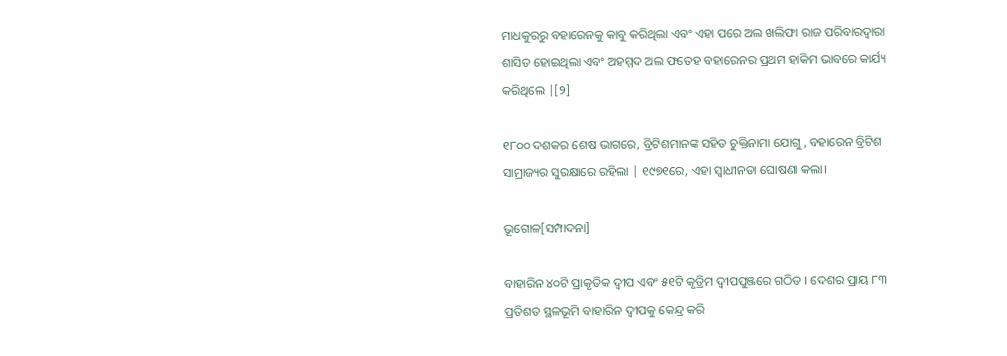ମାଧକୁରରୁ ବହାରେନକୁ କାବୁ କରିଥିଲା ଏବଂ ଏହା ପରେ ଅଲ ଖଲିଫା ରାଜ ପରିବାରଦ୍ୱାରା ଶାସିତ ହୋଇଥିଲା ଏବଂ ଅହମ୍ମଦ ଅଲ ଫତେହ ବହାରେନର ପ୍ରଥମ ହାକିମ ଭାବରେ କାର୍ଯ୍ୟ କରିଥିଲେ |[୨]

୧୮୦୦ ଦଶକର ଶେଷ ଭାଗରେ, ବ୍ରିଟିଶମାନଙ୍କ ସହିତ ଚୁକ୍ତିନାମା ଯୋଗୁ, ବହାରେନ ବ୍ରିଟିଶ ସାମ୍ରାଜ୍ୟର ସୁରକ୍ଷାରେ ରହିଲା | ୧୯୭୧ରେ, ଏହା ସ୍ୱାଧୀନତା ଘୋଷଣା କଲା।

ଭୂଗୋଳ[ସମ୍ପାଦନା]

ବାହାରିନ ୪୦ଟି ପ୍ରାକୃତିକ ଦ୍ୱୀପ ଏବଂ ୫୧ଟି କୃତ୍ରିମ ଦ୍ୱୀପପୁଞ୍ଜରେ ଗଠିତ । ଦେଶର ପ୍ରାୟ ୮୩ ପ୍ରତିଶତ ସ୍ଥଳଭୂମି ବାହାରିନ ଦ୍ୱୀପକୁ କେନ୍ଦ୍ର କରି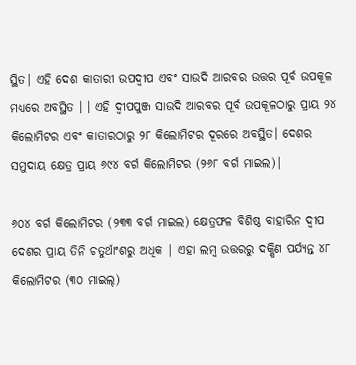ସ୍ଥିତ| ଏହି ଦେଶ କାତାରୀ ଉପଦ୍ୱୀପ ଏବଂ ସାଉଦି ଆରବର ଉତ୍ତର ପୂର୍ବ ଉପକୂଳ ମଧ୍ୟରେ ଅବସ୍ଥିତ । । ଏହି ଦ୍ୱୀପପୁଞ୍ଜ ସାଉଦି ଆରବର ପୂର୍ବ ଉପକୂଳଠାରୁ ପ୍ରାୟ ୨୪ କିଲୋମିଟର ଏବଂ କାତାରଠାରୁ ୨୮ କିଲୋମିଟର ଦୂରରେ ଅବସ୍ଥିତ। ଦେଶର ସମୁଦାୟ କ୍ଷେତ୍ର ପ୍ରାୟ ୬୯୪ ବର୍ଗ କିଲୋମିଟର (୨୬୮ ବର୍ଗ ମାଇଲ)|

୬୦୪ ବର୍ଗ କିଲୋମିଟର (୨୩୩ ବର୍ଗ ମାଇଲ) କ୍ଷେତ୍ରଫଳ ବିଶିଷ୍ଠ ବାହାରିନ ଦ୍ୱୀପ ଦେଶର ପ୍ରାୟ ତିନି ଚତୁର୍ଥାଂଶରୁ ଅଧିକ | ଏହା ଲମ୍ବ ଉତ୍ତରରୁ ଦକ୍ଷିଣ ପର୍ଯ୍ୟନ୍ତ ୪୮ କିଲୋମିଟର (୩୦ ମାଇଲ୍)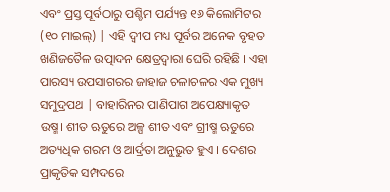ଏବଂ ପ୍ରସ୍ତ ପୂର୍ବଠାରୁ ପଶ୍ଚିମ ପର୍ଯ୍ୟନ୍ତ ୧୬ କିଲୋମିଟର (୧୦ ମାଇଲ୍) | ଏହି ଦ୍ୱୀପ ମଧ୍ୟ ପୂର୍ବର ଅନେକ ବୃହତ ଖଣିଜତୈଳ ଉତ୍ପାଦନ କ୍ଷେତ୍ରଦ୍ୱାରା ଘେରି ରହିଛି । ଏହା ପାରସ୍ୟ ଉପସାଗରର ଜାହାଜ ଚଳାଚଳର ଏକ ମୁଖ୍ୟ ସମୁଦ୍ରପଥ | ବାହାରିନର ପାଣିପାଗ ଅପେକ୍ଷ୍ୟାକୃତ ଉଷ୍ମ। ଶୀତ ଋତୁରେ ଅଳ୍ପ ଶୀତ ଏବଂ ଗ୍ରୀଷ୍ମ ଋତୁରେ ଅତ୍ୟଧିକ ଗରମ ଓ ଆର୍ଦ୍ରତା ଅନୁଭୁତ ହୁଏ । ଦେଶର ପ୍ରାକୃତିକ ସମ୍ପଦରେ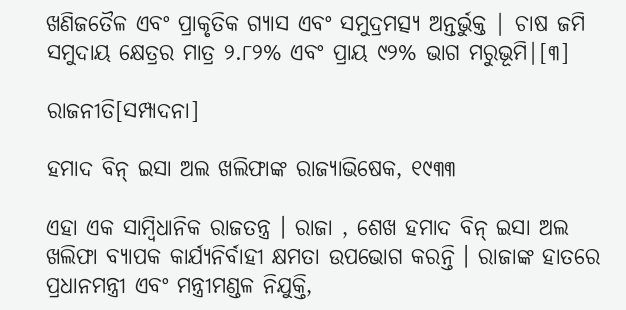ଖଣିଜତୈଳ ଏବଂ ପ୍ରାକୃତିକ ଗ୍ୟାସ ଏବଂ ସମୁଦ୍ରମତ୍ସ୍ୟ ଅନ୍ତର୍ଭୁକ୍ତ | ଚାଷ ଜମି ସମୁଦାୟ କ୍ଷେତ୍ରର ମାତ୍ର ୨.୮୨% ଏବଂ ପ୍ରାୟ ୯୨% ଭାଗ ମରୁଭୂମି|[୩]

ରାଜନୀତି[ସମ୍ପାଦନା]

ହମାଦ ବିନ୍ ଇସା ଅଲ ଖଲିଫାଙ୍କ ରାଜ୍ୟାଭିଷେକ, ୧୯୩୩

ଏହା ଏକ ସାମ୍ବିଧାନିକ ରାଜତନ୍ତ୍ର । ରାଜା , ଶେଖ ହମାଦ ବିନ୍ ଇସା ଅଲ ଖଲିଫା ବ୍ୟାପକ କାର୍ଯ୍ୟନିର୍ବାହୀ କ୍ଷମତା ଉପଭୋଗ କରନ୍ତି । ରାଜାଙ୍କ ହାତରେ ପ୍ରଧାନମନ୍ତ୍ରୀ ଏବଂ ମନ୍ତ୍ରୀମଣ୍ଡଳ ନିଯୁକ୍ତି,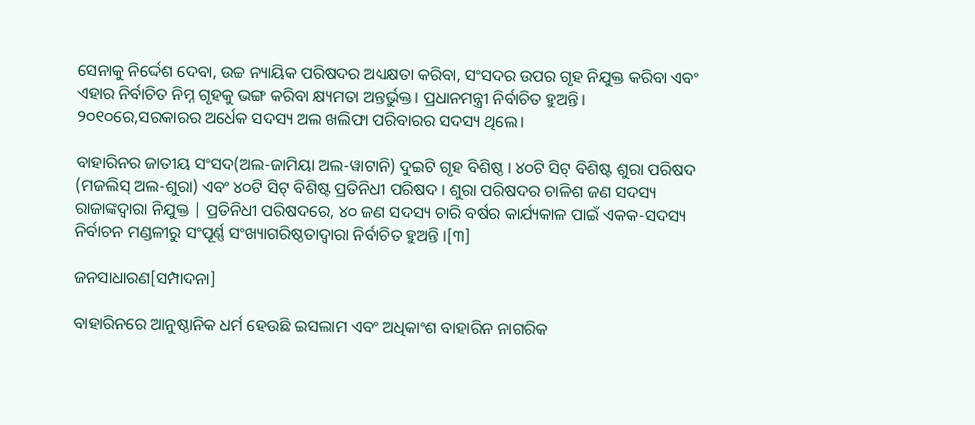ସେନାକୁ ନିର୍ଦ୍ଦେଶ ଦେବା, ଉଚ୍ଚ ନ୍ୟାୟିକ ପରିଷଦର ଅଧ୍ୟକ୍ଷତା କରିବା, ସଂସଦର ଉପର ଗୃହ ନିଯୁକ୍ତ କରିବା ଏବଂ ଏହାର ନିର୍ବାଚିତ ନିମ୍ନ ଗୃହକୁ ଭଙ୍ଗ କରିବା କ୍ଷ୍ୟମତା ଅନ୍ତର୍ଭୁକ୍ତ। ପ୍ରଧାନମନ୍ତ୍ରୀ ନିର୍ବାଚିତ ହୁଅନ୍ତି। ୨୦୧୦ରେ,ସରକାରର ଅର୍ଧେକ ସଦସ୍ୟ ଅଲ ଖଲିଫା ପରିବାରର ସଦସ୍ୟ ଥିଲେ।

ବାହାରିନର ଜାତୀୟ ସଂସଦ(ଅଲ-ଜାମିୟା ଅଲ-ୱାଟାନି) ଦୁଇଟି ଗୃହ ବିଶିଷ୍ଠ । ୪୦ଟି ସିଟ୍ ବିଶିଷ୍ଟ ଶୁରା ପରିଷଦ (ମଜଲିସ୍ ଅଲ-ଶୁରା) ଏବଂ ୪୦ଟି ସିଟ୍ ବିଶିଷ୍ଟ ପ୍ରତିନିଧୀ ପରିଷଦ । ଶୁରା ପରିଷଦର ଚାଳିଶ ଜଣ ସଦସ୍ୟ ରାଜାଙ୍କଦ୍ୱାରା ନିଯୁକ୍ତ | ପ୍ରତିନିଧୀ ପରିଷଦରେ, ୪୦ ଜଣ ସଦସ୍ୟ ଚାରି ବର୍ଷର କାର୍ଯ୍ୟକାଳ ପାଇଁ ଏକକ-ସଦସ୍ୟ ନିର୍ବାଚନ ମଣ୍ଡଳୀରୁ ସଂପୂର୍ଣ୍ଣ ସଂଖ୍ୟାଗରିଷ୍ଠତାଦ୍ୱାରା ନିର୍ବାଚିତ ହୁଅନ୍ତି ।[୩]

ଜନସାଧାରଣ[ସମ୍ପାଦନା]

ବାହାରିନରେ ଆନୁଷ୍ଠାନିକ ଧର୍ମ ହେଉଛି ଇସଲାମ ଏବଂ ଅଧିକାଂଶ ବାହାରିନ ନାଗରିକ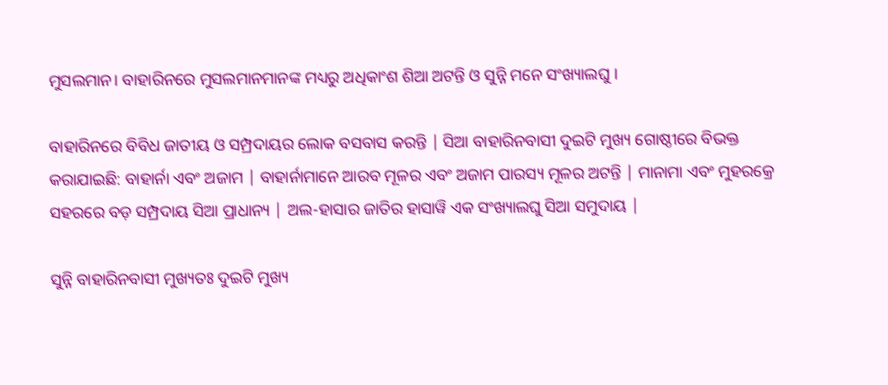ମୁସଲମାନ। ବାହାରିନରେ ମୁସଲମାନମାନଙ୍କ ମଧ୍ୟରୁ ଅଧିକାଂଶ ଶିଆ ଅଟନ୍ତି ଓ ସୁନ୍ନି ମନେ ସଂଖ୍ୟାଲଘୁ ।

ବାହାରିନରେ ବିବିଧ ଜାତୀୟ ଓ ସମ୍ପ୍ରଦାୟର ଲୋକ ବସବାସ କରନ୍ତି | ସିଆ ବାହାରିନବାସୀ ଦୁଇଟି ମୁଖ୍ୟ ଗୋଷ୍ଠୀରେ ବିଭକ୍ତ କରାଯାଇଛି: ବାହାର୍ନା ଏବଂ ଅଜାମ | ବାହାର୍ନାମାନେ ଆରବ ମୂଳର ଏବଂ ଅଜାମ ପାରସ୍ୟ ମୂଳର ଅଟନ୍ତି | ମାନାମା ଏବଂ ମୁହରକ୍ରେ ସହରରେ ବଡ଼ ସମ୍ପ୍ରଦାୟ ସିଆ ପ୍ରାଧାନ୍ୟ | ଅଲ-ହାସାର ଜାତିର ହାସାୱି ଏକ ସଂଖ୍ୟାଲଘୁ ସିଆ ସମୁଦାୟ |

ସୁନ୍ନି ବାହାରିନବାସୀ ମୁଖ୍ୟତଃ ଦୁଇଟି ମୁଖ୍ୟ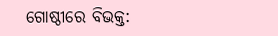ଗୋଷ୍ଠୀରେ ବିଭକ୍ତ: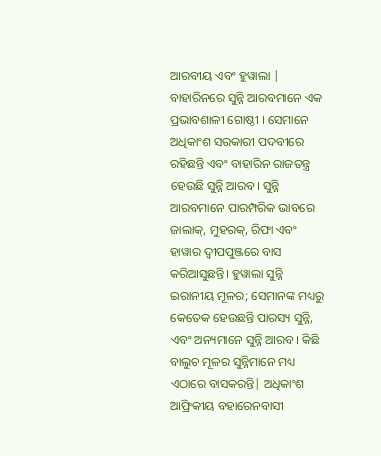ଆରବୀୟ ଏବଂ ହୁୱାଲା | ବାହାରିନରେ ସୁନ୍ନି ଆରବମାନେ ଏକ ପ୍ରଭାବଶାଳୀ ଗୋଷ୍ଠୀ । ସେମାନେ ଅଧିକାଂଶ ସରକାରୀ ପଦବୀରେ ରହିଛନ୍ତି ଏବଂ ବାହାରିନ ରାଜତନ୍ତ୍ର ହେଉଛି ସୁନ୍ନି ଆରବ। ସୁନ୍ନି ଆରବମାନେ ପାରମ୍ପରିକ ଭାବରେ ଜାଲାକ୍, ମୁହରକ୍, ରିଫା ଏବଂ ହାୱାର ଦ୍ୱୀପପୁଞ୍ଜରେ ବାସ କରିଆସୁଛନ୍ତି। ହୁୱାଲା ସୁନ୍ନି ଇରାନୀୟ ମୂଳର; ସେମାନଙ୍କ ମଧ୍ୟରୁ କେତେକ ହେଉଛନ୍ତି ପାରସ୍ୟ ସୁନ୍ନି, ଏବଂ ଅନ୍ୟମାନେ ସୁନ୍ନି ଆରବ। କିଛି ବାଲୁଚ ମୂଳର ସୁନ୍ନିମାନେ ମଧ୍ୟ ଏଠାରେ ବାସକରନ୍ତି| ଅଧିକାଂଶ ଆଫ୍ରିକୀୟ ବହାରେନବାସୀ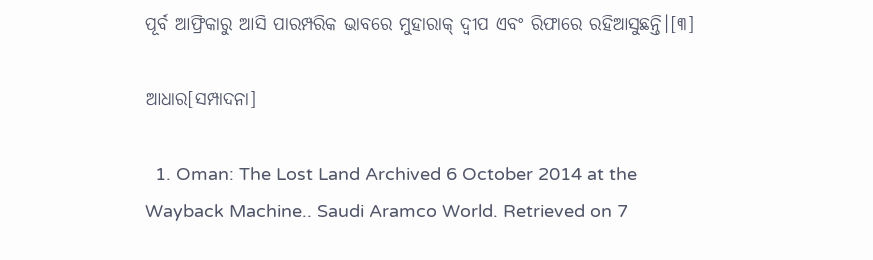ପୂର୍ବ ଆଫ୍ରିକାରୁ ଆସି ପାରମ୍ପରିକ ଭାବରେ ମୁହାରାକ୍ ଦ୍ୱୀପ ଏବଂ ରିଫାରେ ରହିଆସୁଛନ୍ତି।[୩]

ଆଧାର[ସମ୍ପାଦନା]

  1. Oman: The Lost Land Archived 6 October 2014 at the Wayback Machine.. Saudi Aramco World. Retrieved on 7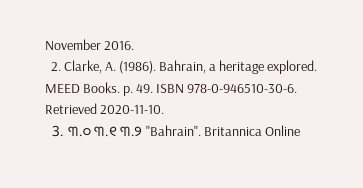November 2016.
  2. Clarke, A. (1986). Bahrain, a heritage explored. MEED Books. p. 49. ISBN 978-0-946510-30-6. Retrieved 2020-11-10.
  3. ୩.୦ ୩.୧ ୩.୨ "Bahrain". Britannica Online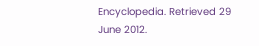Encyclopedia. Retrieved 29 June 2012.